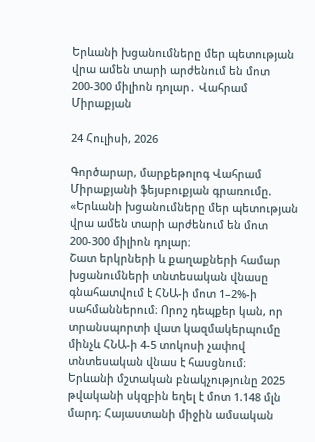Երևանի խցանումները մեր պետության վրա ամեն տարի արժենում են մոտ 200-300 միլիոն դոլար․ Վահրամ Միրաքյան

24 Հուլիսի, 2026

Գործարար, մարքեթոլոգ Վահրամ Միրաքյանի ֆեյսբուքյան գրառումը.
«Երևանի խցանումները մեր պետության վրա ամեն տարի արժենում են մոտ 200-300 միլիոն դոլար։
Շատ երկրների և քաղաքների համար խցանումների տնտեսական վնասը գնահատվում է ՀՆԱ-ի մոտ 1–2%-ի սահմաններում։ Որոշ դեպքեր կան, որ տրանսպորտի վատ կազմակերպումը մինչև ՀՆԱ-ի 4-5 տոկոսի չափով տնտեսական վնաս է հասցնում։
Երևանի մշտական բնակչությունը 2025 թվականի սկզբին եղել է մոտ 1.148 մլն մարդ։ Հայաստանի միջին ամսական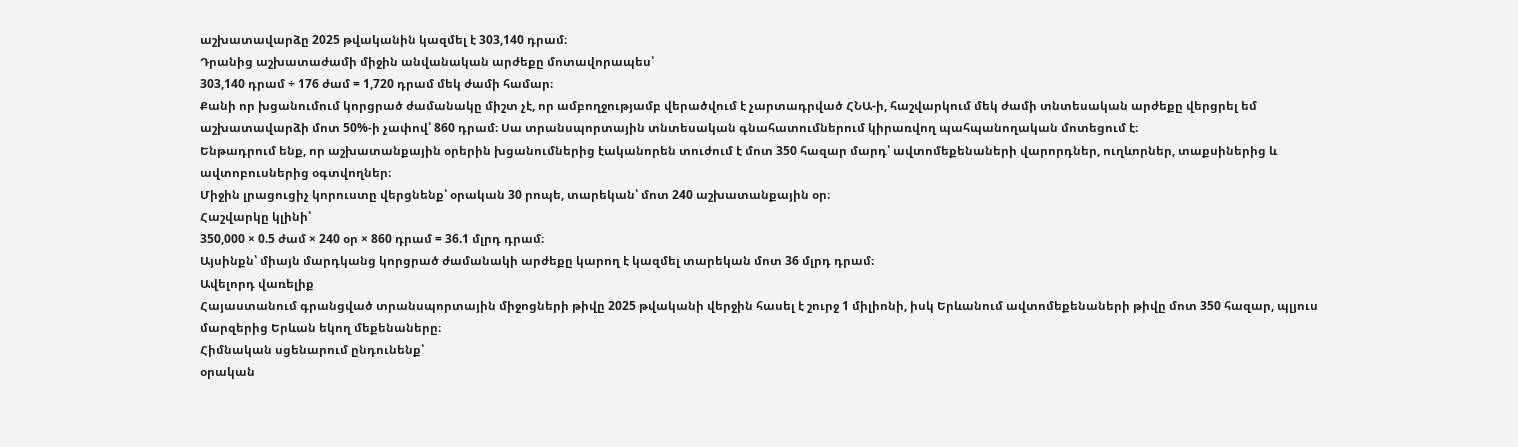աշխատավարձը 2025 թվականին կազմել է 303,140 դրամ։
Դրանից աշխատաժամի միջին անվանական արժեքը մոտավորապես՝
303,140 դրամ ÷ 176 ժամ = 1,720 դրամ մեկ ժամի համար։
Քանի որ խցանումում կորցրած ժամանակը միշտ չէ, որ ամբողջությամբ վերածվում է չարտադրված ՀՆԱ-ի, հաշվարկում մեկ ժամի տնտեսական արժեքը վերցրել եմ աշխատավարձի մոտ 50%-ի չափով՝ 860 դրամ։ Սա տրանսպորտային տնտեսական գնահատումներում կիրառվող պահպանողական մոտեցում է։
Ենթադրում ենք, որ աշխատանքային օրերին խցանումներից էականորեն տուժում է մոտ 350 հազար մարդ՝ ավտոմեքենաների վարորդներ, ուղևորներ, տաքսիներից և ավտոբուսներից օգտվողներ։
Միջին լրացուցիչ կորուստը վերցնենք՝ օրական 30 րոպե, տարեկան՝ մոտ 240 աշխատանքային օր։
Հաշվարկը կլինի՝
350,000 × 0.5 ժամ × 240 օր × 860 դրամ = 36.1 մլրդ դրամ։
Այսինքն՝ միայն մարդկանց կորցրած ժամանակի արժեքը կարող է կազմել տարեկան մոտ 36 մլրդ դրամ։
Ավելորդ վառելիք
Հայաստանում գրանցված տրանսպորտային միջոցների թիվը 2025 թվականի վերջին հասել է շուրջ 1 միլիոնի, իսկ Երևանում ավտոմեքենաների թիվը մոտ 350 հազար, պլյուս մարզերից Երևան եկող մեքենաները։
Հիմնական սցենարում ընդունենք՝
օրական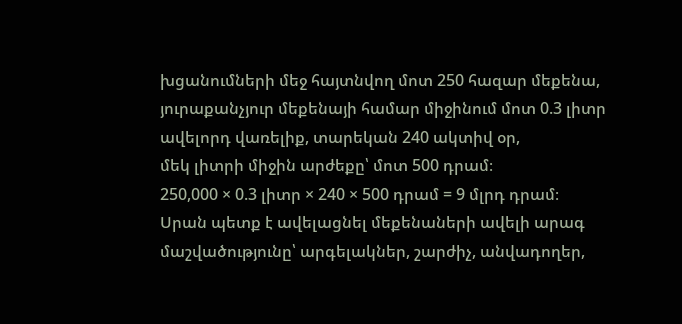խցանումների մեջ հայտնվող մոտ 250 հազար մեքենա, յուրաքանչյուր մեքենայի համար միջինում մոտ 0.3 լիտր ավելորդ վառելիք, տարեկան 240 ակտիվ օր,
մեկ լիտրի միջին արժեքը՝ մոտ 500 դրամ։
250,000 × 0.3 լիտր × 240 × 500 դրամ = 9 մլրդ դրամ։
Սրան պետք է ավելացնել մեքենաների ավելի արագ մաշվածությունը՝ արգելակներ, շարժիչ, անվադողեր,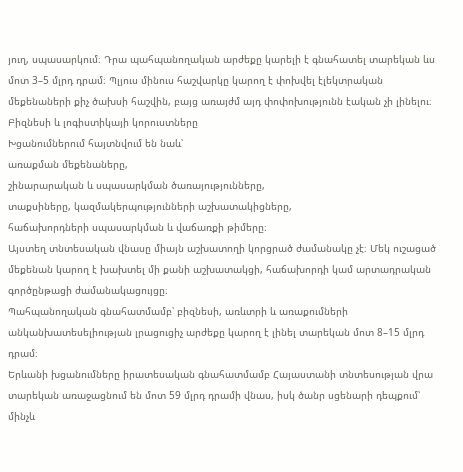յուղ, սպասարկում։ Դրա պահպանողական արժեքը կարելի է գնահատել տարեկան ևս մոտ 3–5 մլրդ դրամ։ Պլյուս մինուս հաշվարկը կարող է փոխվել էլեկտրական մեքենաների քիչ ծախսի հաշվին, բայց առայժմ այդ փոփոխությունն էական չի լինելու։
Բիզնեսի և լոգիստիկայի կորուստները
Խցանումներում հայտնվում են նաև՝
առաքման մեքենաները,
շինարարական և սպասարկման ծառայությունները,
տաքսիները, կազմակերպությունների աշխատակիցները,
հաճախորդների սպասարկման և վաճառքի թիմերը։
Այստեղ տնտեսական վնասը միայն աշխատողի կորցրած ժամանակը չէ։ Մեկ ուշացած մեքենան կարող է խախտել մի քանի աշխատակցի, հաճախորդի կամ արտադրական գործընթացի ժամանակացույցը։
Պահպանողական գնահատմամբ՝ բիզնեսի, առևտրի և առաքումների անկանխատեսելիության լրացուցիչ արժեքը կարող է լինել տարեկան մոտ 8–15 մլրդ դրամ։
Երևանի խցանումները իրատեսական գնահատմամբ Հայաստանի տնտեսության վրա տարեկան առաջացնում են մոտ 59 մլրդ դրամի վնաս, իսկ ծանր սցենարի դեպքում՝ մինչև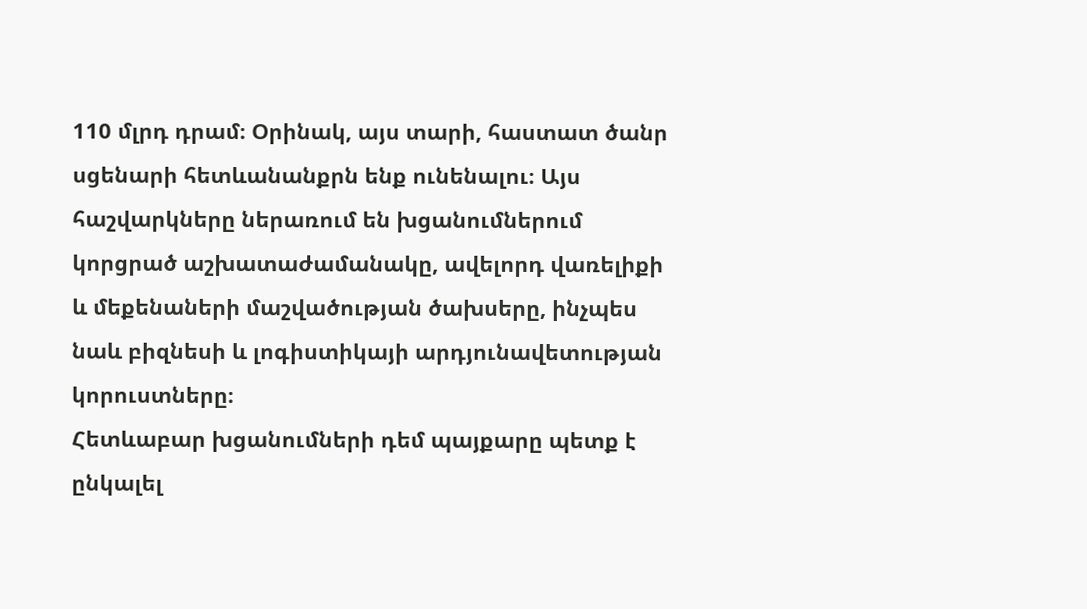110 մլրդ դրամ։ Օրինակ, այս տարի, հաստատ ծանր սցենարի հետևանանքրն ենք ունենալու։ Այս հաշվարկները ներառում են խցանումներում կորցրած աշխատաժամանակը, ավելորդ վառելիքի և մեքենաների մաշվածության ծախսերը, ինչպես նաև բիզնեսի և լոգիստիկայի արդյունավետության կորուստները։
Հետևաբար խցանումների դեմ պայքարը պետք է ընկալել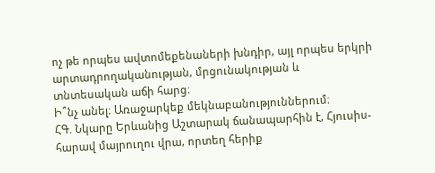ոչ թե որպես ավտոմեքենաների խնդիր, այլ որպես երկրի արտադրողականության, մրցունակության և տնտեսական աճի հարց։
Ի՞նչ անել։ Առաջարկեք մեկնաբանություններում։
ՀԳ. Նկարը Երևանից Աշտարակ ճանապարհին է, Հյուսիս-հարավ մայրուղու վրա, որտեղ հերիք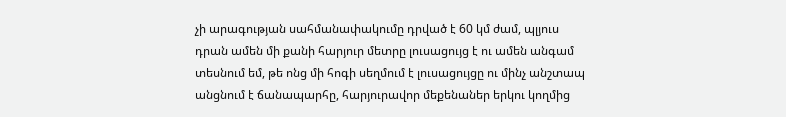չի արագության սահմանափակումը դրված է 60 կմ ժամ, պլյուս դրան ամեն մի քանի հարյուր մետրը լուսացույց է ու ամեն անգամ տեսնում եմ, թե ոնց մի հոգի սեղմում է լուսացույցը ու մինչ անշտապ անցնում է ճանապարհը, հարյուրավոր մեքենաներ երկու կողմից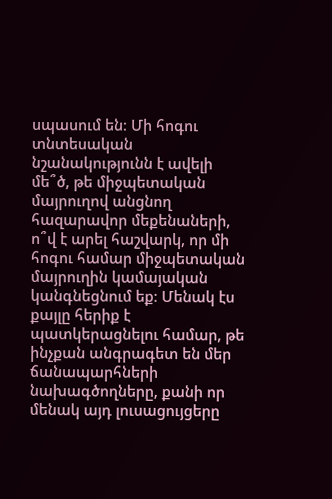սպասում են։ Մի հոգու տնտեսական նշանակությունն է ավելի մե՞ծ, թե միջպետական մայրուղով անցնող հազարավոր մեքենաների, ո՞վ է արել հաշվարկ, որ մի հոգու համար միջպետական մայրուղին կամայական կանգնեցնում եք։ Մենակ էս քայլը հերիք է պատկերացնելու համար, թե ինչքան անգրագետ են մեր ճանապարհների նախագծողները, քանի որ մենակ այդ լուսացույցերը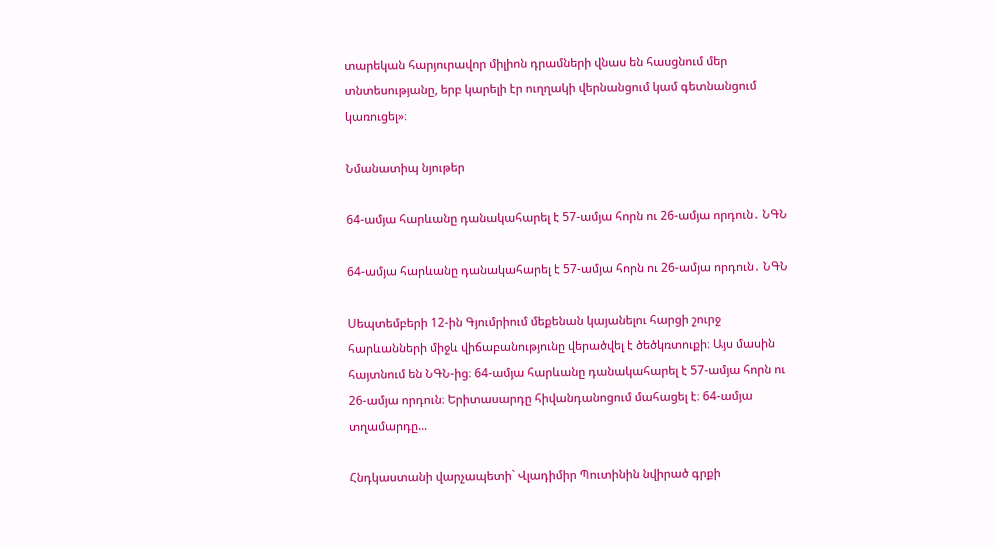տարեկան հարյուրավոր միլիոն դրամների վնաս են հասցնում մեր տնտեսությանը, երբ կարելի էր ուղղակի վերնանցում կամ գետնանցում կառուցել»։

Նմանատիպ նյութեր

64-ամյա հարևանը դանակահարել է 57-ամյա հորն ու 26-ամյա որդուն․ ՆԳՆ

64-ամյա հարևանը դանակահարել է 57-ամյա հորն ու 26-ամյա որդուն․ ՆԳՆ

Սեպտեմբերի 12-ին Գյումրիում մեքենան կայանելու հարցի շուրջ հարևանների միջև վիճաբանությունը վերածվել է ծեծկռտուքի։ Այս մասին հայտնում են ՆԳՆ-ից։ 64-ամյա հարևանը դանակահարել է 57-ամյա հորն ու 26-ամյա որդուն։ Երիտասարդը հիվանդանոցում մահացել է։ 64-ամյա տղամարդը...

Հնդկաստանի վարչապետի` Վլադիմիր Պուտինին նվիրած գրքի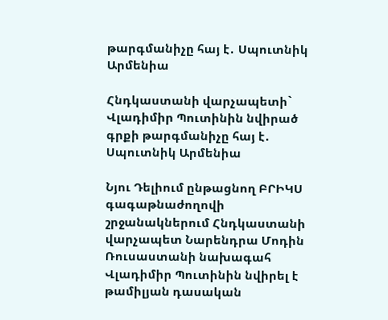թարգմանիչը հայ է․ Սպուտնիկ Արմենիա

Հնդկաստանի վարչապետի` Վլադիմիր Պուտինին նվիրած գրքի թարգմանիչը հայ է․ Սպուտնիկ Արմենիա

Նյու Դելիում ընթացնող ԲՐԻԿՍ գագաթնաժողովի շրջանակներում Հնդկաստանի վարչապետ Նարենդրա Մոդին Ռուսաստանի նախագահ Վլադիմիր Պուտինին նվիրել է թամիլյան դասական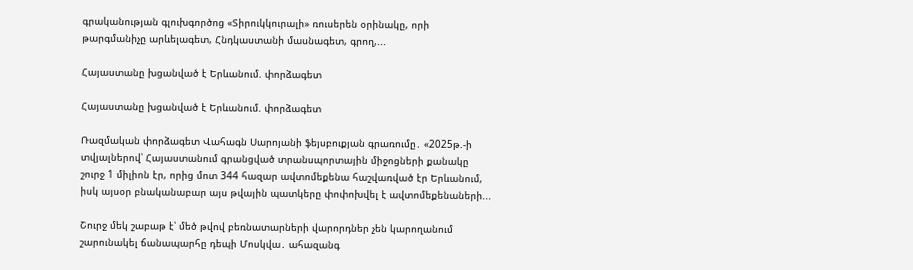գրականության գլուխգործոց «Տիրուկկուրալի» ռուսերեն օրինակը, որի թարգմանիչը արևելագետ, Հնդկաստանի մասնագետ, գրող,...

Հայաստանը խցանված է Երևանում. փորձագետ

Հայաստանը խցանված է Երևանում. փորձագետ

Ռազմական փորձագետ Վահագն Սարոյանի ֆեյսբուքյան գրառումը․ «2025թ.-ի տվյալներով՝ Հայաստանում գրանցված տրանսպորտային միջոցների քանակը շուրջ 1 միլիոն էր, որից մոտ 344 հազար ավտոմեքենա հաշվառված էր Երևանում, իսկ այսօր բնականաբար այս թվային պատկերը փոփոխվել է ավտոմեքենաների...

Շուրջ մեկ շաբաթ է՝ մեծ թվով բեռնատարների վարորդներ չեն կարողանում շարունակել ճանապարհը դեպի Մոսկվա․ ահազանգ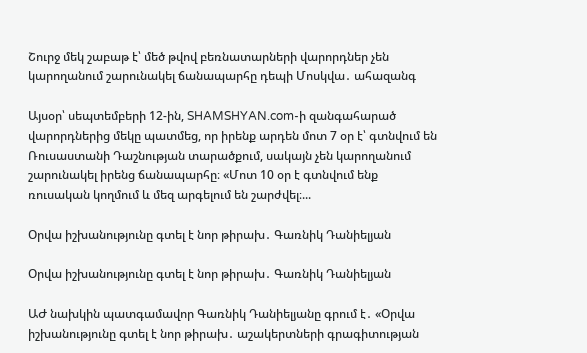Շուրջ մեկ շաբաթ է՝ մեծ թվով բեռնատարների վարորդներ չեն կարողանում շարունակել ճանապարհը դեպի Մոսկվա․ ահազանգ

Այսօր՝ սեպտեմբերի 12-ին, SHAMSHYAN.com-ի զանգահարած վարորդներից մեկը պատմեց, որ իրենք արդեն մոտ 7 օր է՝ գտնվում են Ռուսաստանի Դաշնության տարածքում, սակայն չեն կարողանում շարունակել իրենց ճանապարհը։ «Մոտ 10 օր է գտնվում ենք ռուսական կողմում և մեզ արգելում են շարժվել։...

Օրվա իշխանությունը գտել է նոր թիրախ․ Գառնիկ Դանիելյան

Օրվա իշխանությունը գտել է նոր թիրախ․ Գառնիկ Դանիելյան

ԱԺ նախկին պատգամավոր Գառնիկ Դանիելյանը գրում է․ «Օրվա իշխանությունը գտել է նոր թիրախ․ աշակերտների գրագիտության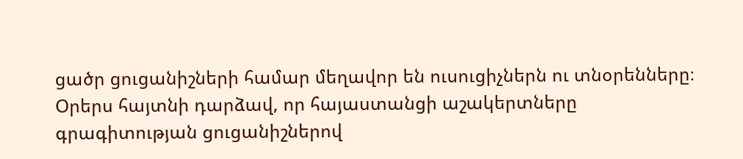ցածր ցուցանիշների համար մեղավոր են ուսուցիչներն ու տնօրենները։ Օրերս հայտնի դարձավ, որ հայաստանցի աշակերտները գրագիտության ցուցանիշներով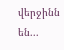վերջինն են...